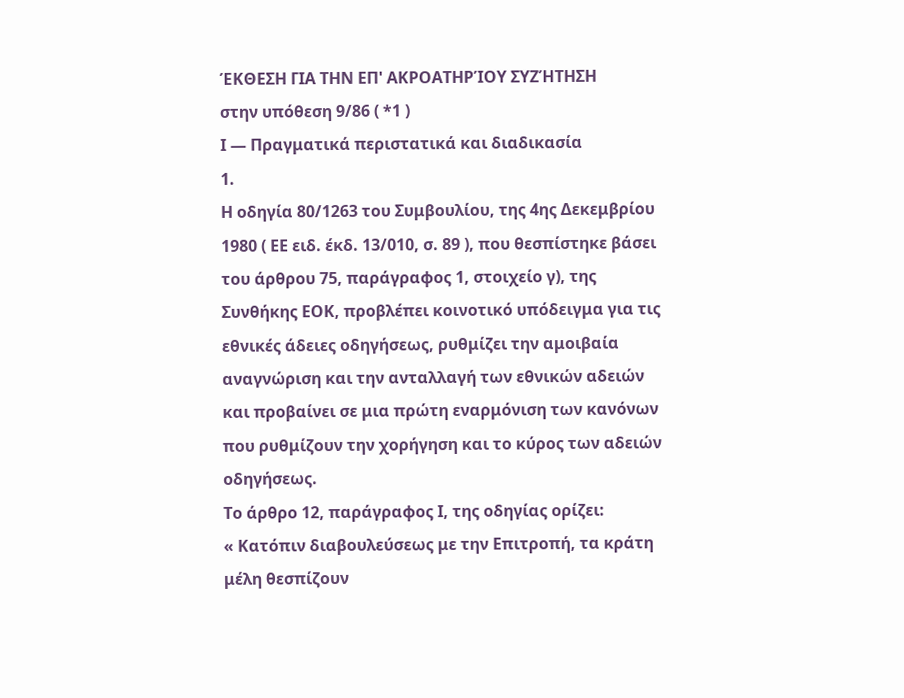ΈΚΘΕΣΗ ΓΙΑ ΤΗΝ ΕΠ' ΑΚΡΟΑΤΗΡΊΟΥ ΣΥΖΉΤΗΣΗ
στην υπόθεση 9/86 ( *1 )
Ι — Πραγματικά περιστατικά και διαδικασία
1.
Η οδηγία 80/1263 του Συμβουλίου, της 4ης Δεκεμβρίου 1980 ( ΕΕ ειδ. έκδ. 13/010, σ. 89 ), που θεσπίστηκε βάσει του άρθρου 75, παράγραφος 1, στοιχείο γ), της Συνθήκης ΕΟΚ, προβλέπει κοινοτικό υπόδειγμα για τις εθνικές άδειες οδηγήσεως, ρυθμίζει την αμοιβαία αναγνώριση και την ανταλλαγή των εθνικών αδειών και προβαίνει σε μια πρώτη εναρμόνιση των κανόνων που ρυθμίζουν την χορήγηση και το κύρος των αδειών οδηγήσεως.
Το άρθρο 12, παράγραφος Ι, της οδηγίας ορίζει:
« Κατόπιν διαβουλεύσεως με την Επιτροπή, τα κράτη μέλη θεσπίζουν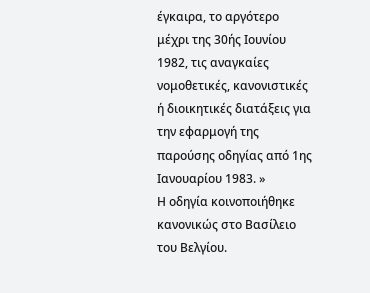έγκαιρα, το αργότερο μέχρι της 30ής Ιουνίου 1982, τις αναγκαίες νομοθετικές, κανονιστικές ή διοικητικές διατάξεις για την εφαρμογή της παρούσης οδηγίας από 1ης Ιανουαρίου 1983. »
Η οδηγία κοινοποιήθηκε κανονικώς στο Βασίλειο του Βελγίου.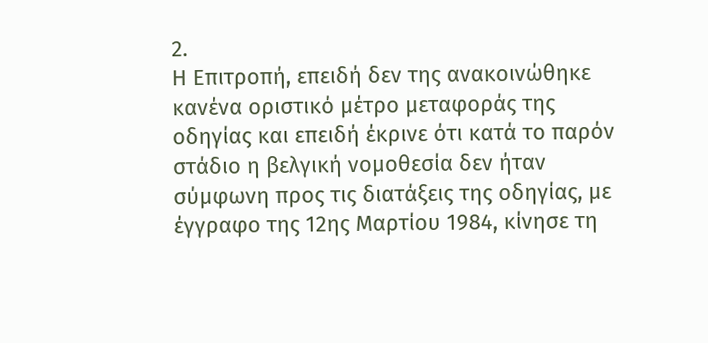2.
Η Επιτροπή, επειδή δεν της ανακοινώθηκε κανένα οριστικό μέτρο μεταφοράς της οδηγίας και επειδή έκρινε ότι κατά το παρόν στάδιο η βελγική νομοθεσία δεν ήταν σύμφωνη προς τις διατάξεις της οδηγίας, με έγγραφο της 12ης Μαρτίου 1984, κίνησε τη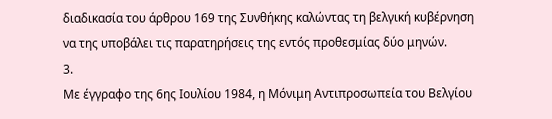διαδικασία του άρθρου 169 της Συνθήκης καλώντας τη βελγική κυβέρνηση να της υποβάλει τις παρατηρήσεις της εντός προθεσμίας δύο μηνών.
3.
Με έγγραφο της 6ης Ιουλίου 1984, η Μόνιμη Αντιπροσωπεία του Βελγίου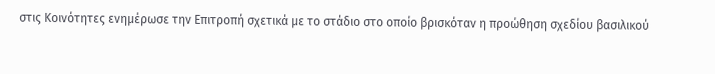στις Κοινότητες ενημέρωσε την Επιτροπή σχετικά με το στάδιο στο οποίο βρισκόταν η προώθηση σχεδίου βασιλικού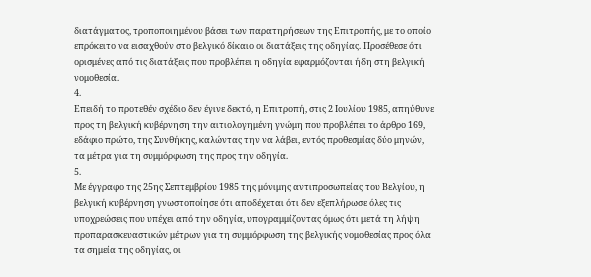διατάγματος, τροποποιημένου βάσει των παρατηρήσεων της Επιτροπής, με το οποίο επρόκειτο να εισαχθούν στο βελγικό δίκαιο οι διατάξεις της οδηγίας. Προσέθεσε ότι ορισμένες από τις διατάξεις που προβλέπει η οδηγία εφαρμόζονται ήδη στη βελγική νομοθεσία.
4.
Επειδή το προτεθέν σχέδιο δεν έγινε δεκτό, η Επιτροπή, στις 2 Ιουλίου 1985, απηύθυνε προς τη βελγική κυβέρνηση την αιτιολογημένη γνώμη που προβλέπει το άρθρο 169, εδάφιο πρώτο, της Συνθήκης, καλώντας την να λάβει, εντός προθεσμίας δύο μηνών, τα μέτρα για τη συμμόρφωση της προς την οδηγία.
5.
Με έγγραφο της 25ης Σεπτεμβρίου 1985 της μόνιμης αντιπροσωπείας του Βελγίου, η βελγική κυβέρνηση γνωστοποίησε ότι αποδέχεται ότι δεν εξεπλήρωσε όλες τις υποχρεώσεις που υπέχει από την οδηγία, υπογραμμίζοντας όμως ότι μετά τη λήψη προπαρασκευαστικών μέτρων για τη συμμόρφωση της βελγικής νομοθεσίας προς όλα τα σημεία της οδηγίας, οι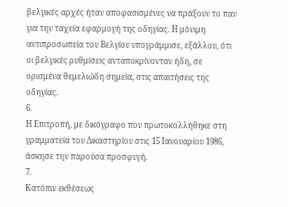βελγικές αρχές ήταν αποφασισμένες να πράξουν το παν για την ταχεία εφαρμογή της οδηγίας. Η μόνιμη αντιπροσωπεία του Βελγίου υπογράμμισε, εξάλλου, ότι οι βελγικές ρυθμίσεις ανταποκρίνονταν ήδη, σε ορισμένα θεμελιώδη σημεία, στις απαιτήσεις της οδηγίας.
6.
Η Επιτροπή, με δικόγραφο που πρωτοκολλήθηκε στη γραμματεία του Δικαστηρίου στις 15 Ιανουαρίου 1986, άσκησε την παρούσα προσφυγή.
7.
Κατόπιν εκθέσεως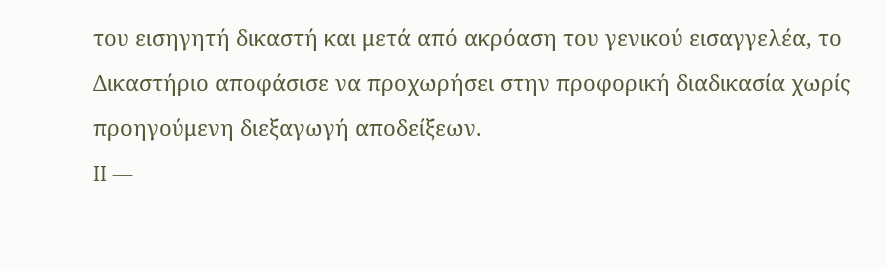του εισηγητή δικαστή και μετά από ακρόαση του γενικού εισαγγελέα, το Δικαστήριο αποφάσισε να προχωρήσει στην προφορική διαδικασία χωρίς προηγούμενη διεξαγωγή αποδείξεων.
II —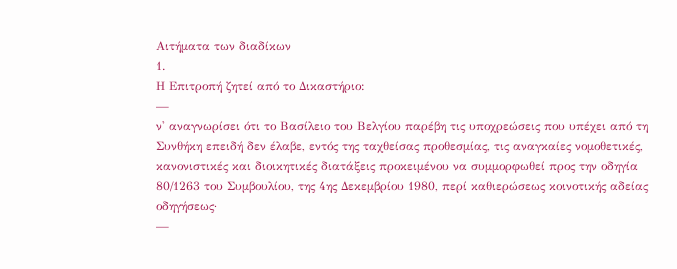Αιτήματα των διαδίκων
1.
Η Επιτροπή ζητεί από το Δικαστήριο:
—
ν' αναγνωρίσει ότι το Βασίλειο του Βελγίου παρέβη τις υποχρεώσεις που υπέχει από τη Συνθήκη επειδή δεν έλαβε, εντός της ταχθείσας προθεσμίας, τις αναγκαίες νομοθετικές, κανονιστικές και διοικητικές διατάξεις προκειμένου να συμμορφωθεί προς την οδηγία 80/1263 του Συμβουλίου, της 4ης Δεκεμβρίου 1980, περί καθιερώσεως κοινοτικής αδείας οδηγήσεως·
—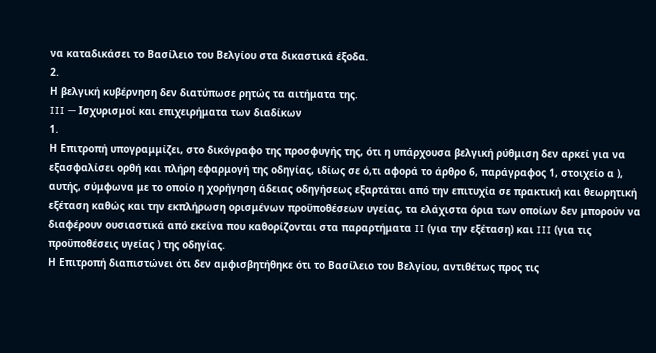να καταδικάσει το Βασίλειο του Βελγίου στα δικαστικά έξοδα.
2.
Η βελγική κυβέρνηση δεν διατύπωσε ρητώς τα αιτήματα της.
III — Ισχυρισμοί και επιχειρήματα των διαδίκων
1.
Η Επιτροπή υπογραμμίζει, στο δικόγραφο της προσφυγής της, ότι η υπάρχουσα βελγική ρύθμιση δεν αρκεί για να εξασφαλίσει ορθή και πλήρη εφαρμογή της οδηγίας, ιδίως σε ό,τι αφορά το άρθρο 6, παράγραφος 1, στοιχείο α ), αυτής, σύμφωνα με το οποίο η χορήγηση άδειας οδηγήσεως εξαρτάται από την επιτυχία σε πρακτική και θεωρητική εξέταση καθώς και την εκπλήρωση ορισμένων προϋποθέσεων υγείας, τα ελάχιστα όρια των οποίων δεν μπορούν να διαφέρουν ουσιαστικά από εκείνα που καθορίζονται στα παραρτήματα II (για την εξέταση) και III (για τις προϋποθέσεις υγείας ) της οδηγίας.
Η Επιτροπή διαπιστώνει ότι δεν αμφισβητήθηκε ότι το Βασίλειο του Βελγίου, αντιθέτως προς τις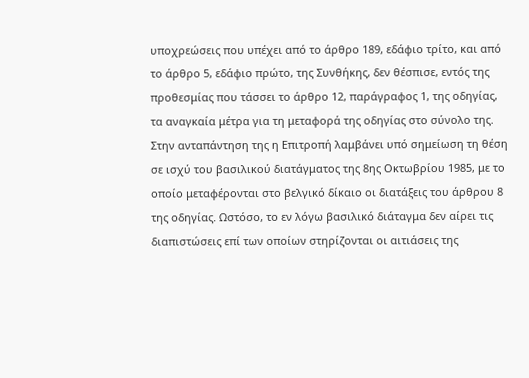υποχρεώσεις που υπέχει από το άρθρο 189, εδάφιο τρίτο, και από το άρθρο 5, εδάφιο πρώτο, της Συνθήκης, δεν θέσπισε, εντός της προθεσμίας που τάσσει το άρθρο 12, παράγραφος 1, της οδηγίας, τα αναγκαία μέτρα για τη μεταφορά της οδηγίας στο σύνολο της.
Στην ανταπάντηση της η Επιτροπή λαμβάνει υπό σημείωση τη θέση σε ισχύ του βασιλικού διατάγματος της 8ης Οκτωβρίου 1985, με το οποίο μεταφέρονται στο βελγικό δίκαιο οι διατάξεις του άρθρου 8 της οδηγίας. Ωστόσο, το εν λόγω βασιλικό διάταγμα δεν αίρει τις διαπιστώσεις επί των οποίων στηρίζονται οι αιτιάσεις της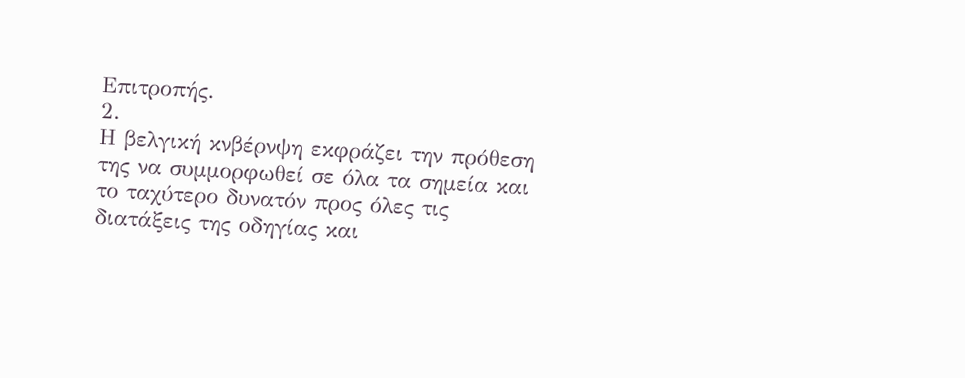Επιτροπής.
2.
Η βελγική κνβέρνψη εκφράζει την πρόθεση της να συμμορφωθεί σε όλα τα σημεία και το ταχύτερο δυνατόν προς όλες τις διατάξεις της οδηγίας και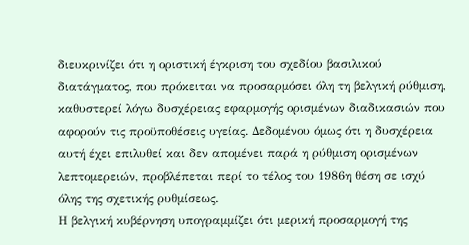διευκρινίζει ότι η οριστική έγκριση του σχεδίου βασιλικού διατάγματος, που πρόκειται να προσαρμόσει όλη τη βελγική ρύθμιση, καθυστερεί λόγω δυσχέρειας εφαρμογής ορισμένων διαδικασιών που αφορούν τις προϋποθέσεις υγείας. Δεδομένου όμως ότι η δυσχέρεια αυτή έχει επιλυθεί και δεν απομένει παρά η ρύθμιση ορισμένων λεπτομερειών, προβλέπεται περί το τέλος του 1986η θέση σε ισχύ όλης της σχετικής ρυθμίσεως.
Η βελγική κυβέρνηση υπογραμμίζει ότι μερική προσαρμογή της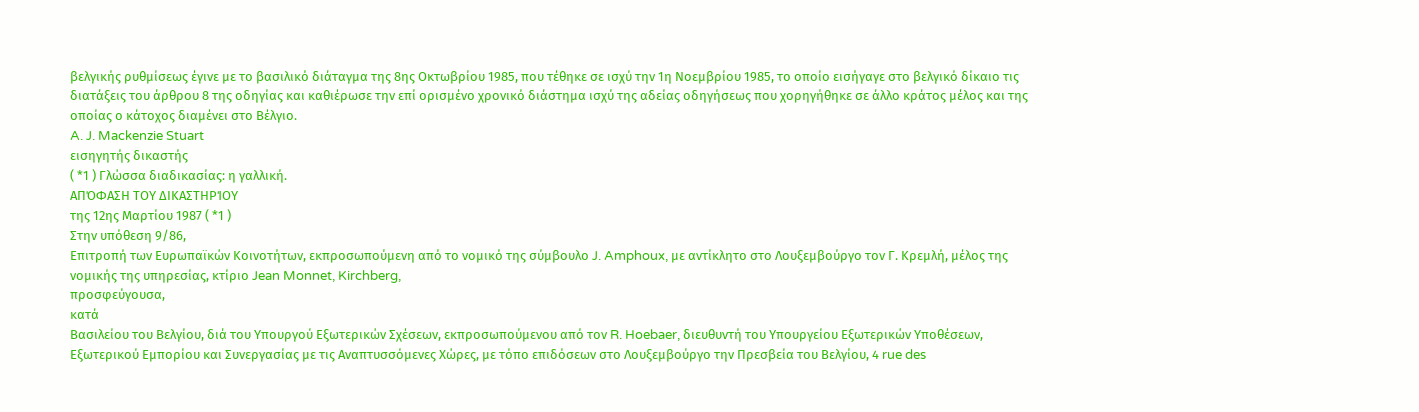βελγικής ρυθμίσεως έγινε με το βασιλικό διάταγμα της 8ης Οκτωβρίου 1985, που τέθηκε σε ισχύ την 1η Νοεμβρίου 1985, το οποίο εισήγαγε στο βελγικό δίκαιο τις διατάξεις του άρθρου 8 της οδηγίας και καθιέρωσε την επί ορισμένο χρονικό διάστημα ισχύ της αδείας οδηγήσεως που χορηγήθηκε σε άλλο κράτος μέλος και της οποίας ο κάτοχος διαμένει στο Βέλγιο.
A. J. Mackenzie Stuart
εισηγητής δικαστής
( *1 ) Γλώσσα διαδικασίας: η γαλλική.
ΑΠΌΦΑΣΗ ΤΟΥ ΔΙΚΑΣΤΗΡΊΟΥ
της 12ης Μαρτίου 1987 ( *1 )
Στην υπόθεση 9/86,
Επιτροπή των Ευρωπαϊκών Κοινοτήτων, εκπροσωπούμενη από το νομικό της σύμβουλο J. Amphoux, με αντίκλητο στο Λουξεμβούργο τον Γ. Κρεμλή, μέλος της νομικής της υπηρεσίας, κτίριο Jean Monnet, Kirchberg,
προσφεύγουσα,
κατά
Βασιλείου του Βελγίου, διά του Υπουργού Εξωτερικών Σχέσεων, εκπροσωπούμενου από τον R. Hoebaer, διευθυντή του Υπουργείου Εξωτερικών Υποθέσεων, Εξωτερικού Εμπορίου και Συνεργασίας με τις Αναπτυσσόμενες Χώρες, με τόπο επιδόσεων στο Λουξεμβούργο την Πρεσβεία του Βελγίου, 4 rue des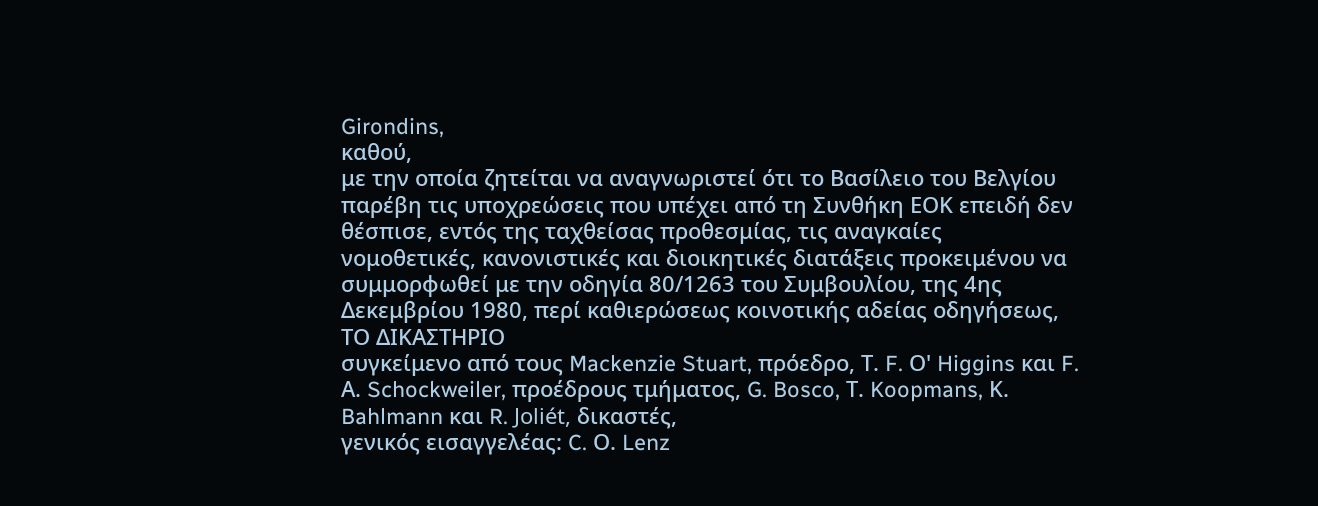Girondins,
καθού,
με την οποία ζητείται να αναγνωριστεί ότι το Βασίλειο του Βελγίου παρέβη τις υποχρεώσεις που υπέχει από τη Συνθήκη ΕΟΚ επειδή δεν θέσπισε, εντός της ταχθείσας προθεσμίας, τις αναγκαίες νομοθετικές, κανονιστικές και διοικητικές διατάξεις προκειμένου να συμμορφωθεί με την οδηγία 80/1263 του Συμβουλίου, της 4ης Δεκεμβρίου 1980, περί καθιερώσεως κοινοτικής αδείας οδηγήσεως,
ΤΟ ΔΙΚΑΣΤΗΡΙΟ
συγκείμενο από τους Mackenzie Stuart, πρόεδρο, Τ. F. Ο' Higgins και F. Α. Schockweiler, προέδρους τμήματος, G. Bosco, Τ. Koopmans, Κ. Bahlmann και R. Joliét, δικαστές,
γενικός εισαγγελέας: C. Ο. Lenz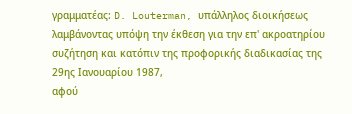γραμματέας: D. Louterman, υπάλληλος διοικήσεως
λαμβάνοντας υπόψη την έκθεση για την επ' ακροατηρίου συζήτηση και κατόπιν της προφορικής διαδικασίας της 29ης Ιανουαρίου 1987,
αφού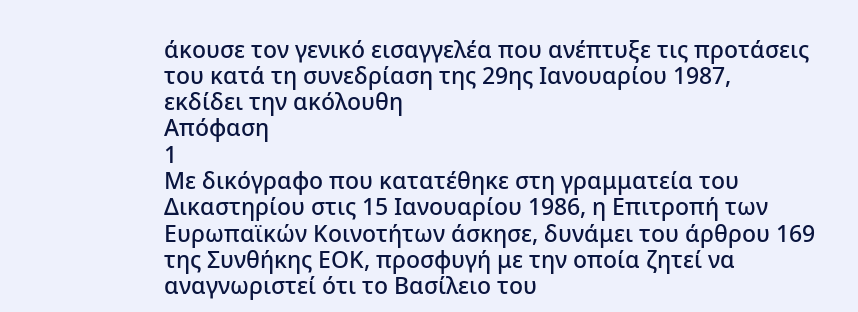άκουσε τον γενικό εισαγγελέα που ανέπτυξε τις προτάσεις του κατά τη συνεδρίαση της 29ης Ιανουαρίου 1987,
εκδίδει την ακόλουθη
Απόφαση
1
Με δικόγραφο που κατατέθηκε στη γραμματεία του Δικαστηρίου στις 15 Ιανουαρίου 1986, η Επιτροπή των Ευρωπαϊκών Κοινοτήτων άσκησε, δυνάμει του άρθρου 169 της Συνθήκης ΕΟΚ, προσφυγή με την οποία ζητεί να αναγνωριστεί ότι το Βασίλειο του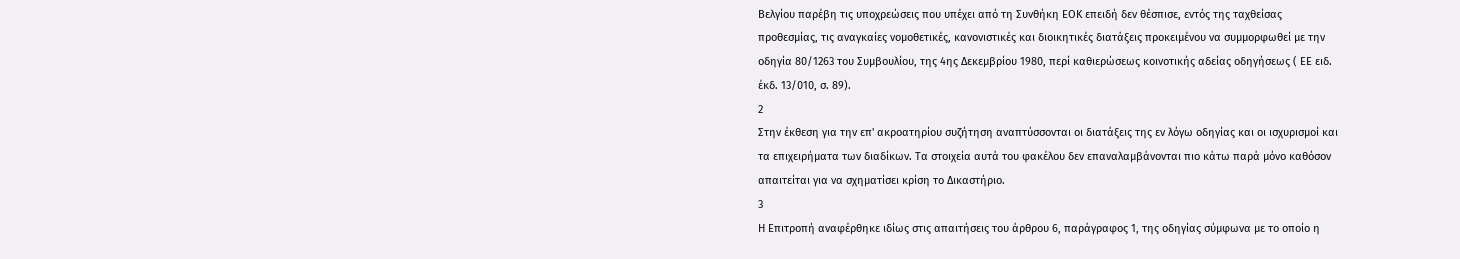Βελγίου παρέβη τις υποχρεώσεις που υπέχει από τη Συνθήκη ΕΟΚ επειδή δεν θέσπισε, εντός της ταχθείσας προθεσμίας, τις αναγκαίες νομοθετικές, κανονιστικές και διοικητικές διατάξεις προκειμένου να συμμορφωθεί με την οδηγία 80/1263 του Συμβουλίου, της 4ης Δεκεμβρίου 1980, περί καθιερώσεως κοινοτικής αδείας οδηγήσεως ( ΕΕ ειδ. έκδ. 13/010, σ. 89).
2
Στην έκθεση για την επ' ακροατηρίου συζήτηση αναπτύσσονται οι διατάξεις της εν λόγω οδηγίας και οι ισχυρισμοί και τα επιχειρήματα των διαδίκων. Τα στοιχεία αυτά του φακέλου δεν επαναλαμβάνονται πιο κάτω παρά μόνο καθόσον απαιτείται για να σχηματίσει κρίση το Δικαστήριο.
3
Η Επιτροπή αναφέρθηκε ιδίως στις απαιτήσεις του άρθρου 6, παράγραφος 1, της οδηγίας σύμφωνα με το οποίο η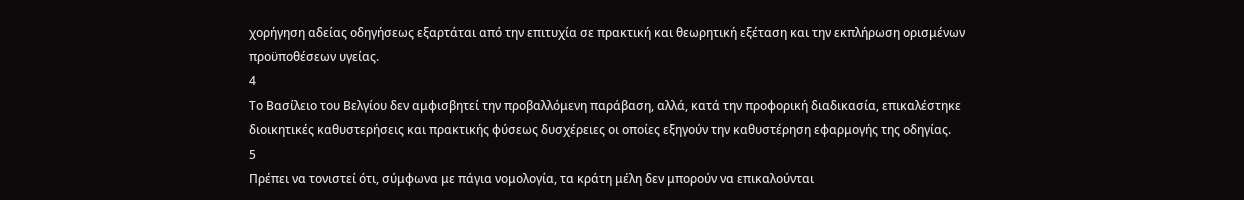χορήγηση αδείας οδηγήσεως εξαρτάται από την επιτυχία σε πρακτική και θεωρητική εξέταση και την εκπλήρωση ορισμένων προϋποθέσεων υγείας.
4
Το Βασίλειο του Βελγίου δεν αμφισβητεί την προβαλλόμενη παράβαση, αλλά, κατά την προφορική διαδικασία, επικαλέστηκε διοικητικές καθυστερήσεις και πρακτικής φύσεως δυσχέρειες οι οποίες εξηγούν την καθυστέρηση εφαρμογής της οδηγίας.
5
Πρέπει να τονιστεί ότι, σύμφωνα με πάγια νομολογία, τα κράτη μέλη δεν μπορούν να επικαλούνται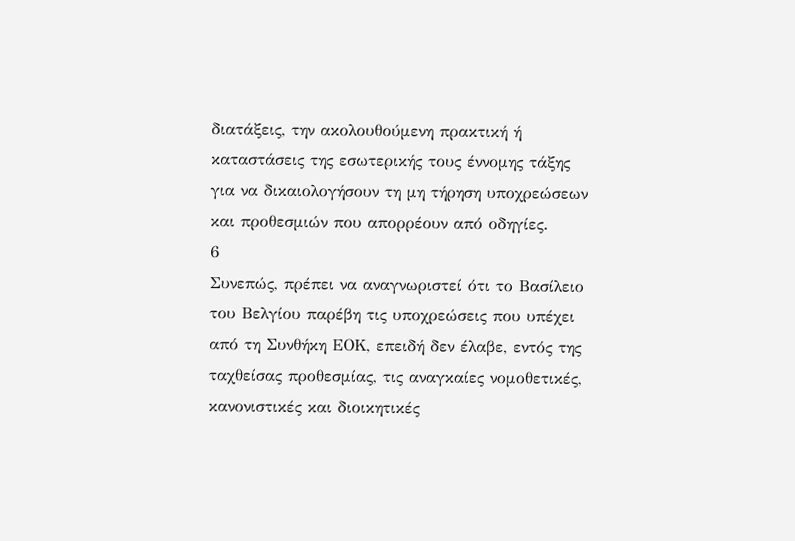διατάξεις, την ακολουθούμενη πρακτική ή καταστάσεις της εσωτερικής τους έννομης τάξης για να δικαιολογήσουν τη μη τήρηση υποχρεώσεων και προθεσμιών που απορρέουν από οδηγίες.
6
Συνεπώς, πρέπει να αναγνωριστεί ότι το Βασίλειο του Βελγίου παρέβη τις υποχρεώσεις που υπέχει από τη Συνθήκη ΕΟΚ, επειδή δεν έλαβε, εντός της ταχθείσας προθεσμίας, τις αναγκαίες νομοθετικές, κανονιστικές και διοικητικές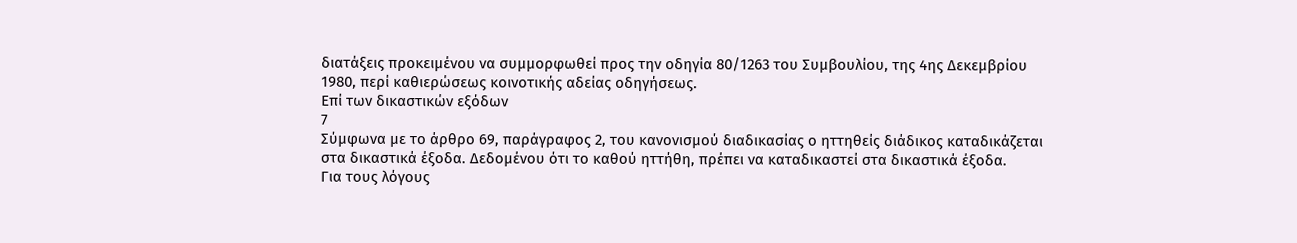διατάξεις προκειμένου να συμμορφωθεί προς την οδηγία 80/1263 του Συμβουλίου, της 4ης Δεκεμβρίου 1980, περί καθιερώσεως κοινοτικής αδείας οδηγήσεως.
Επί των δικαστικών εξόδων
7
Σύμφωνα με το άρθρο 69, παράγραφος 2, του κανονισμού διαδικασίας ο ηττηθείς διάδικος καταδικάζεται στα δικαστικά έξοδα. Δεδομένου ότι το καθού ηττήθη, πρέπει να καταδικαστεί στα δικαστικά έξοδα.
Για τους λόγους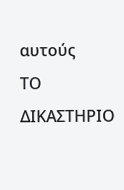αυτούς
ΤΟ ΔΙΚΑΣΤΗΡΙΟ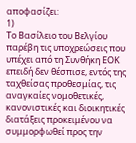αποφασίζει:
1)
Το Βασίλειο του Βελγίου παρέβη τις υποχρεώσεις που υπέχει από τη Συνθήκη ΕΟΚ επειδή δεν θέσπισε, εντός της ταχθείσας προθεσμίας, τις αναγκαίες νομοθετικές, κανονιστικές και διοικητικές διατάξεις προκειμένου να συμμορφωθεί προς την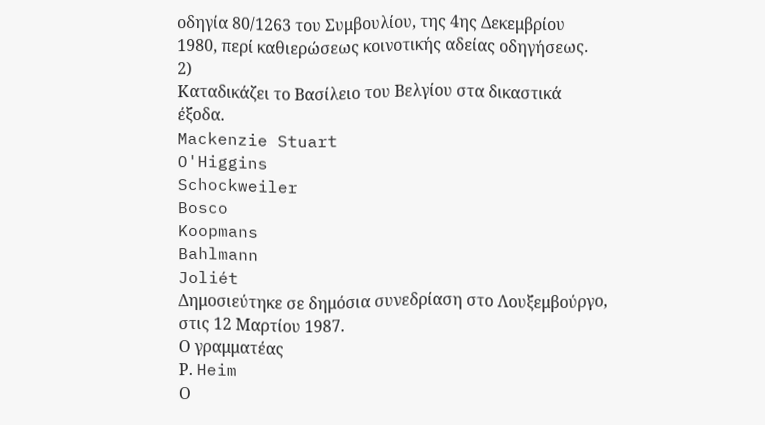οδηγία 80/1263 του Συμβουλίου, της 4ης Δεκεμβρίου 1980, περί καθιερώσεως κοινοτικής αδείας οδηγήσεως.
2)
Καταδικάζει το Βασίλειο του Βελγίου στα δικαστικά έξοδα.
Mackenzie Stuart
O'Higgins
Schockweiler
Bosco
Koopmans
Bahlmann
Joliét
Δημοσιεύτηκε σε δημόσια συνεδρίαση στο Λουξεμβούργο, στις 12 Μαρτίου 1987.
Ο γραμματέας
Ρ. Heim
Ο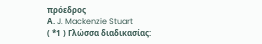πρόεδρος
Α. J. Mackenzie Stuart
( *1 ) Γλώσσα διαδικασίας: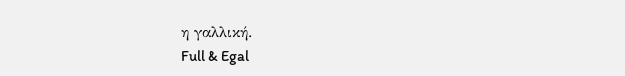η γαλλική.
Full & Egal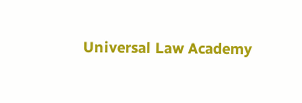Universal Law Academy